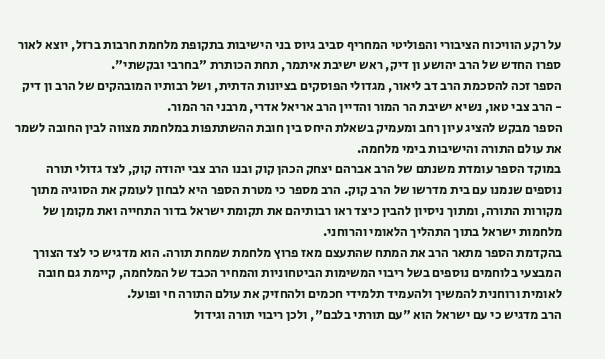על רקע הוויכוח הציבורי והפוליטי המחריף סביב גיוס בני הישיבות בתקופת מלחמת חרבות ברזל, יוצא לאור ספרו החדש של הרב יהושע ון דיק, ראש ישיבת איתמר, תחת הכותרת "בחרבי ובקשתי".
הספר זכה להסכמת הרב דב ליאור, מגדולי הפוסקים בציונות הדתית, ושל רבותיו המובהקים של הרב ון דיק - הרב צבי טאו, נשיא ישיבת הר המור והדיין הרב אריאל אדרי, מרבני הר המור.
הספר מבקש להציג עיון רחב ומעמיק בשאלת היחס בין חובת ההשתתפות במלחמת מצווה לבין החובה לשמר את עולם התורה והישיבות בימי מלחמה.
במוקד הספר עומדת משנתם של הרב אברהם יצחק הכהן קוק ובנו הרב צבי יהודה קוק, לצד גדולי תורה נוספים שנמנו עם בית מדרשו של הרב קוק. הרב מספר כי מטרת הספר היא לבחון לעומק את הסוגיה מתוך מקורות התורה, ומתוך ניסיון להבין כיצד ראו רבותיהם את תקומת ישראל בדור התחייה ואת מקומן של מלחמות ישראל בתוך התהליך הלאומי והרוחני.
בהקדמת הספר מתאר הרב את המתח שהתעצם מאז פרוץ מלחמת שמחת תורה. הוא מדגיש כי לצד הצורך המבצעי בלוחמים נוספים בשל ריבוי המשימות הביטחוניות והמחיר הכבד של המלחמה, קיימת גם חובה לאומית ורוחנית להמשיך ולהעמיד תלמידי חכמים ולהחזיק את עולם התורה חי ופועל.
הרב מדגיש כי עם ישראל הוא "עם תורתי בלבם", ולכן ריבוי תורה וגידול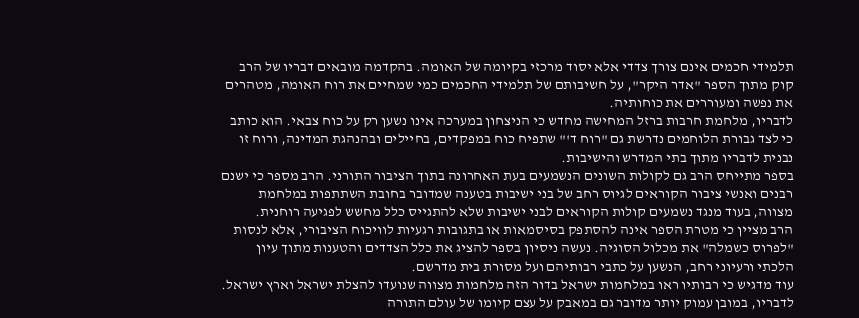תלמידי חכמים אינם צורך צדדי אלא יסוד מרכזי בקיומה של האומה. בהקדמה מובאים דבריו של הרב קוק מתוך הספר "אדר היקר", על חשיבותם של תלמידי החכמים כמי שמחיים את רוח האומה, מטהרים את נפשה ומעוררים את כוחותיה.
לדבריו, מלחמת חרבות ברזל המחישה מחדש כי הניצחון במערכה אינו נשען רק על כוח צבאי. הוא כותב כי לצד גבורת הלוחמים נדרשת גם "רוח ד'" שתפיח כוח במפקדים, בחיילים ובהנהגת המדינה, ורוח זו נבנית לדבריו מתוך בתי המדרש והישיבות.
בספר מתייחס הרב גם לקולות השונים הנשמעים בעת האחרונה בתוך הציבור התורני. הרב מספר כי ישנם רבנים ואנשי ציבור הקוראים לגיוס רחב של בני ישיבות בטענה שמדובר בחובת השתתפות במלחמת מצווה, בעוד מנגד נשמעים קולות הקוראים לבני ישיבות שלא להתגייס כלל מחשש לפגיעה רוחנית.
הרב מציין כי מטרת הספר אינה להסתפק בסיסמאות או בתגובות רגעיות לוויכוח הציבורי, אלא לנסות "לפרוס כשמלה" את מכלול הסוגיה. נעשה ניסיון בספר להציג את כלל הצדדים והטענות מתוך עיון הלכתי ורעיוני רחב, הנשען על כתבי רבותיהם ועל מסורת בית מדרשם.
עוד מדגיש כי רבותיו ראו במלחמות ישראל בדור הזה מלחמות מצווה שנועדו להצלת ישראל וארץ ישראל. לדבריו, במובן עמוק יותר מדובר גם במאבק על עצם קיומו של עולם התורה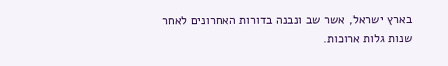בארץ ישראל, אשר שב ונבנה בדורות האחרונים לאחר שנות גלות ארוכות.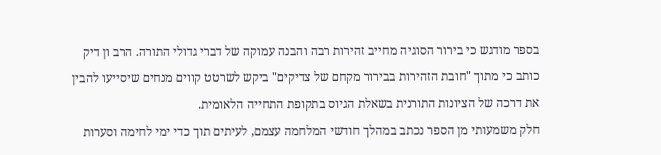בספר מודגש כי בירור הסוגיה מחייב זהירות רבה והבנה עמוקה של דברי גדולי התורה. הרב ון דיק כותב כי מתוך "חובת הזהירות בבירור מקחם של צדיקים" ביקש לשרטט קווים מנחים שיסייעו להבין את דרכה של הציונות התורנית בשאלת הגיוס בתקופת התחייה הלאומית.
חלק משמעותי מן הספר נכתב במהלך חודשי המלחמה עצמם, לעיתים תוך כדי ימי לחימה וסערות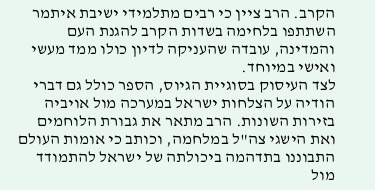הקרב. הרב ציין כי רבים מתלמידי ישיבת איתמר השתתפו בלחימה בשדות הקרב להגנת העם והמדינה, עובדה שהעניקה לדיון כולו ממד מעשי ואישי במיוחד.
לצד העיסוק בסוגיית הגיוס, הספר כולל גם דברי הודיה על הצלחות ישראל במערכה מול אויביה בזירות השונות. הרב מתאר את גבורת הלוחמים ואת הישגי צה"ל במלחמה, וכותב כי אומות העולם התבוננו בתדהמה ביכולתה של ישראל להתמודד מול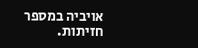אויביה במספר חזיתות.